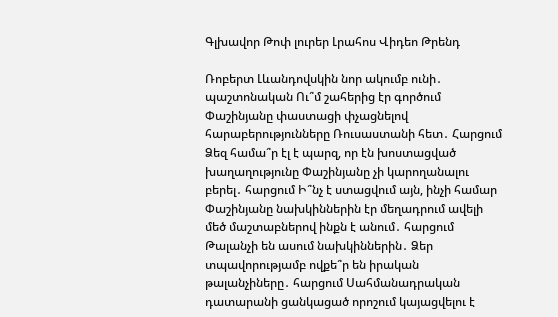Գլխավոր Թոփ լուրեր Լրահոս Վիդեո Թրենդ

Ռոբերտ Լևանդովսկին նոր ակումբ ունի․ պաշտոնական Ու՞մ շահերից էր գործում Փաշինյանը փաստացի փչացնելով հարաբերությունները Ռուսաստանի հետ․ Հարցում Ձեզ համա՞ր էլ է պարզ, որ էն խոստացված խաղաղությունը Փաշինյանը չի կարողանալու բերել․ հարցում Ի՞նչ է ստացվում այն, ինչի համար Փաշինյանը նախկիններին էր մեղադրում ավելի մեծ մաշտաբներով ինքն է անում․ հարցում Թալանչի են ասում նախկիններին․ Ձեր տպավորությամբ ովքե՞ր են իրական թալանչիները․ հարցում Սահմանադրական դատարանի ցանկացած որոշում կայացվելու է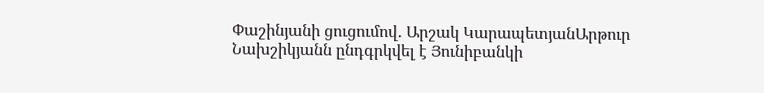Փաշինյանի ցուցումով․ Արշակ ԿարապետյանԱրթուր Նախշիկյանն ընդգրկվել է Յունիբանկի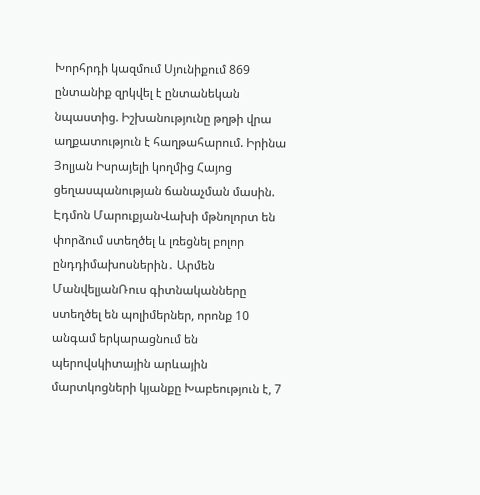Խորհրդի կազմում Սյունիքում 869 ընտանիք զրկվել է ընտանեկան նպաստից. Իշխանությունը թղթի վրա աղքատություն է հաղթահարում. Իրինա Յոլյան Իսրայելի կողմից Հայոց ցեղասպանության ճանաչման մասին. Էդմոն ՄարուքյանՎախի մթնոլորտ են փորձում ստեղծել և լռեցնել բոլոր ընդդիմախոսներին․ Արմեն ՄանվելյանՌուս գիտնականները ստեղծել են պոլիմերներ, որոնք 10 անգամ երկարացնում են պերովսկիտային արևային մարտկոցների կյանքը Խաբեություն է, 7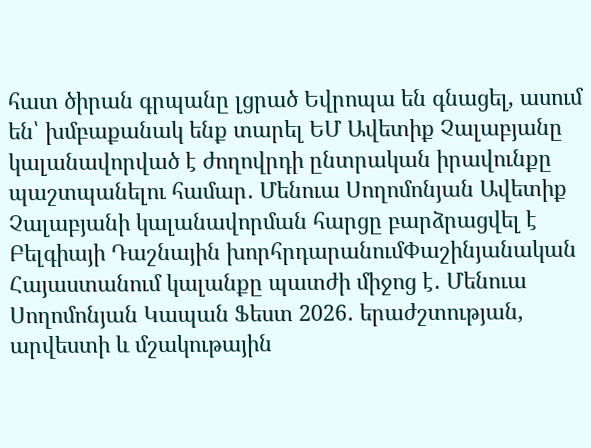հատ ծիրան գրպանը լցրած Եվրոպա են գնացել, ասում են՝ խմբաքանակ ենք տարել ԵՄ Ավետիք Չալաբյանը կալանավորված է ժողովրդի ընտրական իրավունքը պաշտպանելու համար․ Մենուա Սողոմոնյան Ավետիք Չալաբյանի կալանավորման հարցը բարձրացվել է Բելգիայի Դաշնային խորհրդարանումՓաշինյանական Հայաստանում կալանքը պատժի միջոց է․ Մենուա Սողոմոնյան Կապան Ֆեստ 2026․ երաժշտության, արվեստի և մշակութային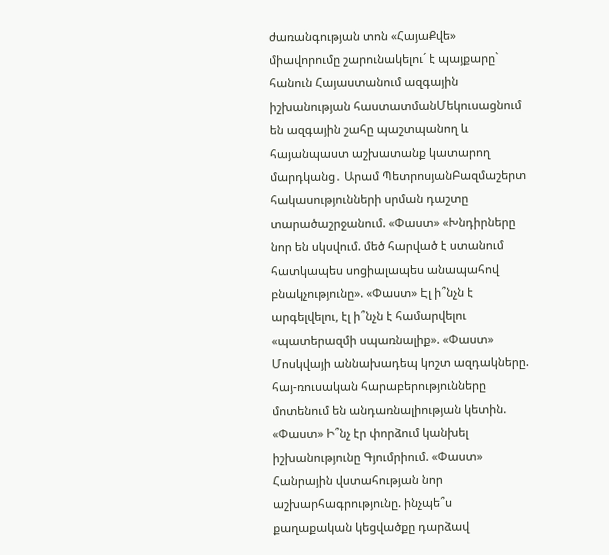ժառանգության տոն «ՀայաՔվե» միավորումը շարունակելու´ է պայքարը` հանուն Հայաստանում ազգային իշխանության հաստատմանՄեկուսացնում են ազգային շահը պաշտպանող և հայանպաստ աշխատանք կատարող մարդկանց․ Արամ ՊետրոսյանԲազմաշերտ հակասությունների սրման դաշտը տարածաշրջանում. «Փաստ» «Խնդիրները նոր են սկսվում. մեծ հարված է ստանում հատկապես սոցիալապես անապահով բնակչությունը». «Փաստ» Էլ ի՞նչն է արգելվելու, էլ ի՞նչն է համարվելու «պատերազմի սպառնալիք». «Փաստ» Մոսկվայի աննախադեպ կոշտ ազդակները. հայ-ռուսական հարաբերությունները մոտենում են անդառնալիության կետին. «Փաստ» Ի՞նչ էր փորձում կանխել իշխանությունը Գյումրիում. «Փաստ» Հանրային վստահության նոր աշխարհագրությունը. ինչպե՞ս քաղաքական կեցվածքը դարձավ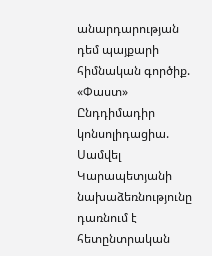անարդարության դեմ պայքարի հիմնական գործիք. «Փաստ» Ընդդիմադիր կոնսոլիդացիա. Սամվել Կարապետյանի նախաձեռնությունը դառնում է հետընտրական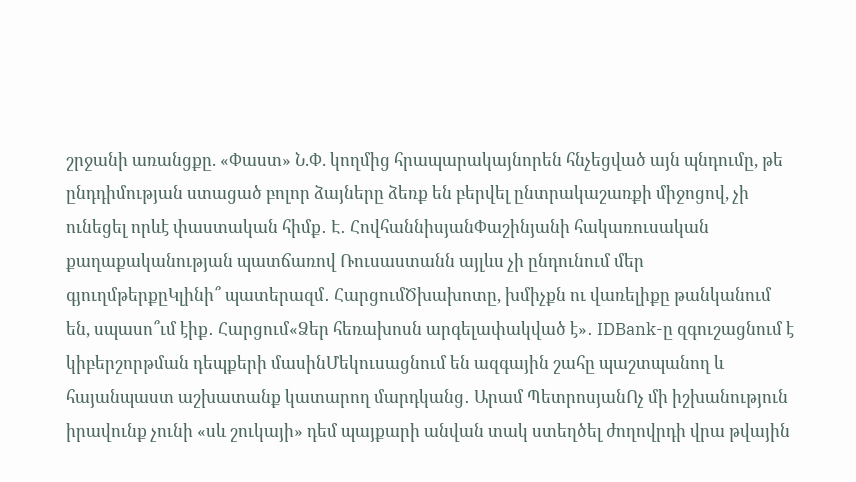շրջանի առանցքը. «Փաստ» Ն.Փ. կողմից հրապարակայնորեն հնչեցված այն պնդումը, թե ընդդիմության ստացած բոլոր ձայները ձեռք են բերվել ընտրակաշառքի միջոցով, չի ունեցել որևէ փաստական հիմք․ Է․ ՀովհաննիսյանՓաշինյանի հակառուսական քաղաքականության պատճառով Ռուսաստանն այլևս չի ընդունում մեր գյուղմթերքըԿլինի՞ պատերազմ․ ՀարցումԾխախոտը, խմիչքն ու վառելիքը թանկանում են, սպասո՞ւմ էիք․ Հարցում«Ձեր հեռախոսն արգելափակված է»․ IDBank-ը զգուշացնում է կիբերշորթման դեպքերի մասինՄեկուսացնում են ազգային շահը պաշտպանող և հայանպաստ աշխատանք կատարող մարդկանց․ Արամ ՊետրոսյանՈչ մի իշխանություն իրավունք չունի «սև շուկայի» դեմ պայքարի անվան տակ ստեղծել ժողովրդի վրա թվային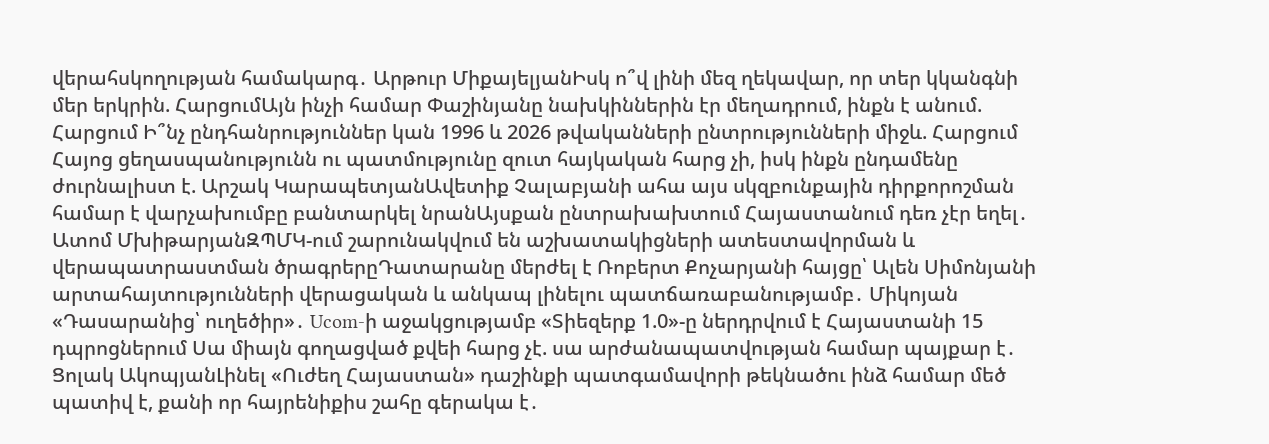վերահսկողության համակարգ․ Արթուր ՄիքայելյանԻսկ ո՞վ լինի մեզ ղեկավար, որ տեր կկանգնի մեր երկրին. ՀարցումԱյն ինչի համար Փաշինյանը նախկիններին էր մեղադրում, ինքն է անում. Հարցում Ի՞նչ ընդհանրություններ կան 1996 և 2026 թվականների ընտրությունների միջև. Հարցում Հայոց ցեղասպանությունն ու պատմությունը զուտ հայկական հարց չի, իսկ ինքն ընդամենը ժուրնալիստ է. Արշակ ԿարապետյանԱվետիք Չալաբյանի ահա այս սկզբունքային դիրքորոշման համար է վարչախումբը բանտարկել նրանԱյսքան ընտրախախտում Հայաստանում դեռ չէր եղել․ Ատոմ ՄխիթարյանԶՊՄԿ-ում շարունակվում են աշխատակիցների ատեստավորման և վերապատրաստման ծրագրերըԴատարանը մերժել է Ռոբերտ Քոչարյանի հայցը՝ Ալեն Սիմոնյանի արտահայտությունների վերացական և անկապ լինելու պատճառաբանությամբ․ Միկոյան «Դասարանից՝ ուղեծիր»․ Ucom-ի աջակցությամբ «Տիեզերք 1.0»-ը ներդրվում է Հայաստանի 15 դպրոցներում Սա միայն գողացված քվեի հարց չէ. սա արժանապատվության համար պայքար է․ Ցոլակ ԱկոպյանԼինել «Ուժեղ Հայաստան» դաշինքի պատգամավորի թեկնածու ինձ համար մեծ պատիվ է, քանի որ հայրենիքիս շահը գերակա է․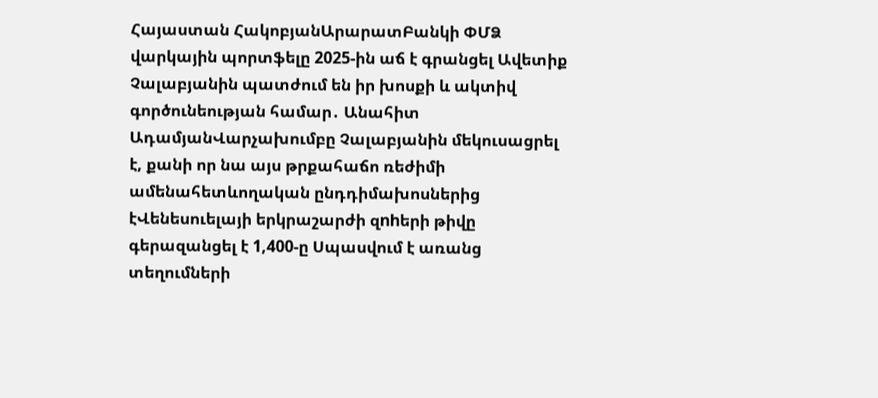Հայաստան ՀակոբյանԱրարատԲանկի ՓՄՁ վարկային պորտֆելը 2025-ին աճ է գրանցել Ավետիք Չալաբյանին պատժում են իր խոսքի և ակտիվ գործունեության համար․ Անահիտ ԱդամյանՎարչախումբը Չալաբյանին մեկուսացրել է, քանի որ նա այս թրքահաճո ռեժիմի ամենահետևողական ընդդիմախոսներից էՎենեսուելայի երկրաշարժի զnhերի թիվը գերազանցել է 1,400-ը Սպասվում է առանց տեղումների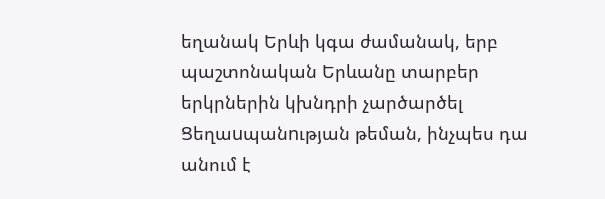եղանակ Երևի կգա ժամանակ, երբ պաշտոնական Երևանը տարբեր երկրներին կխնդրի չարծարծել Ցեղաuպանnւթյան թեման, ինչպես դա անում է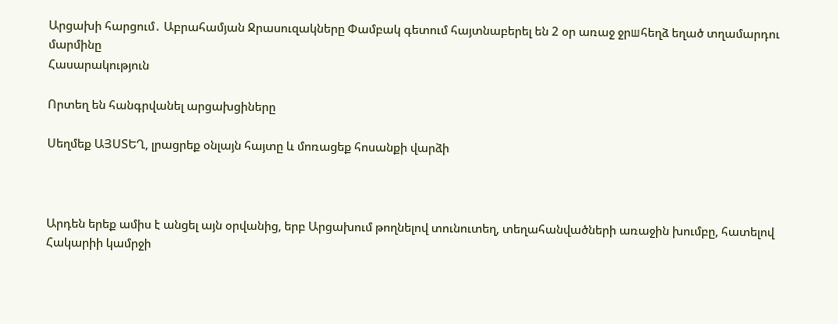Արցախի հարցում․ Աբրահամյան Ջրասուզակները Փամբակ գետում հայտնաբերել են 2 օր առաջ ջրшհեղձ եղած տղամարդու մարմինը
Հասարակություն

Որտեղ են հանգրվանել արցախցիները

Սեղմեք ԱՅՍՏԵՂ, լրացրեք օնլայն հայտը և մոռացեք հոսանքի վարձի



Արդեն երեք ամիս է անցել այն օրվանից, երբ Արցախում թողնելով տունուտեղ, տեղահանվածների առաջին խումբը, հատելով Հակարիի կամրջի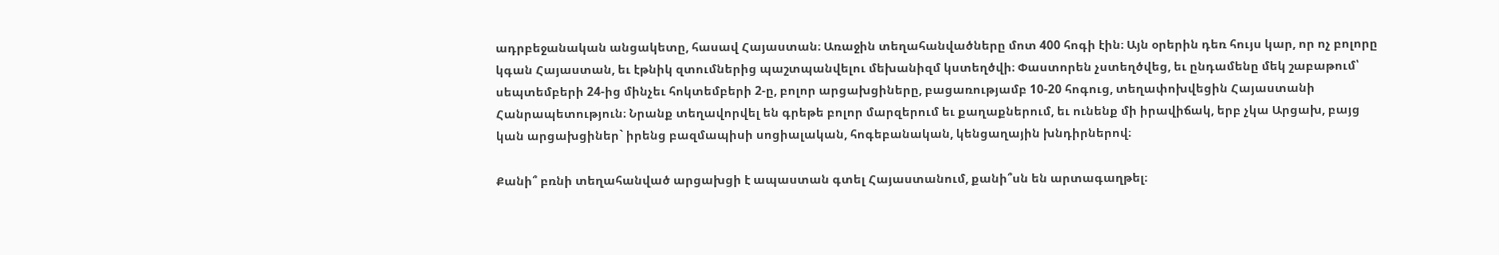ադրբեջանական անցակետը, հասավ Հայաստան։ Առաջին տեղահանվածները մոտ 400 հոգի էին։ Այն օրերին դեռ հույս կար, որ ոչ բոլորը կգան Հայաստան, եւ էթնիկ զտումներից պաշտպանվելու մեխանիզմ կստեղծվի։ Փաստորեն չստեղծվեց, եւ ընդամենը մեկ շաբաթում՝ սեպտեմբերի 24-ից մինչեւ հոկտեմբերի 2-ը, բոլոր արցախցիները, բացառությամբ 10-20 հոգուց, տեղափոխվեցին Հայաստանի Հանրապետություն։ Նրանք տեղավորվել են գրեթե բոլոր մարզերում եւ քաղաքներում, եւ ունենք մի իրավիճակ, երբ չկա Արցախ, բայց կան արցախցիներ` իրենց բազմապիսի սոցիալական, հոգեբանական, կենցաղային խնդիրներով։

Քանի՞ բռնի տեղահանված արցախցի է ապաստան գտել Հայաստանում, քանի՞սն են արտագաղթել։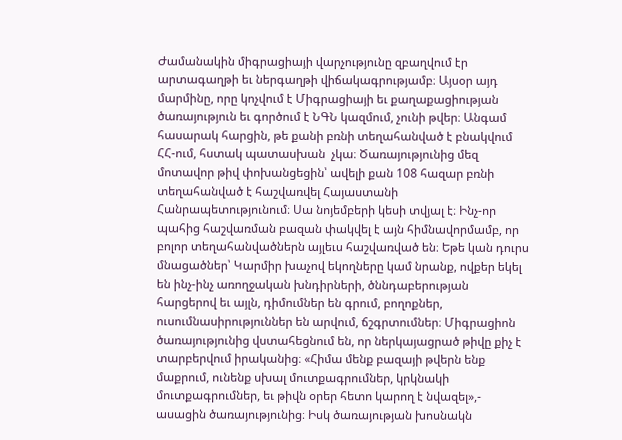Ժամանակին միգրացիայի վարչությունը զբաղվում էր արտագաղթի եւ ներգաղթի վիճակագրությամբ։ Այսօր այդ մարմինը, որը կոչվում է Միգրացիայի եւ քաղաքացիության ծառայություն եւ գործում է ՆԳՆ կազմում, չունի թվեր։ Անգամ հասարակ հարցին, թե քանի բռնի տեղահանված է բնակվում ՀՀ-ում, հստակ պատասխան  չկա։ Ծառայությունից մեզ մոտավոր թիվ փոխանցեցին՝ ավելի քան 108 հազար բռնի տեղահանված է հաշվառվել Հայաստանի Հանրապետությունում։ Սա նոյեմբերի կեսի տվյալ է։ Ինչ-որ պահից հաշվառման բազան փակվել է այն հիմնավորմամբ, որ բոլոր տեղահանվածներն այլեւս հաշվառված են։ Եթե կան դուրս մնացածներ՝ Կարմիր խաչով եկողները կամ նրանք, ովքեր եկել են ինչ-ինչ առողջական խնդիրների, ծննդաբերության հարցերով եւ այլն, դիմումներ են գրում, բողոքներ, ուսումնասիրություններ են արվում, ճշգրտումներ։ Միգրացիոն ծառայությունից վստահեցնում են, որ ներկայացրած թիվը քիչ է տարբերվում իրականից։ «Հիմա մենք բազայի թվերն ենք մաքրում, ունենք սխալ մուտքագրումներ, կրկնակի մուտքագրումներ, եւ թիվն օրեր հետո կարող է նվազել»,- ասացին ծառայությունից։ Իսկ ծառայության խոսնակն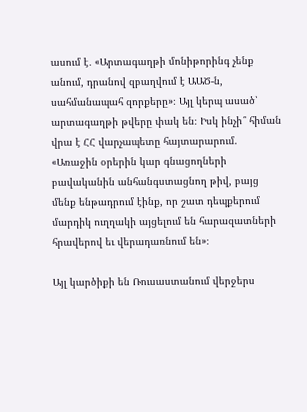ասում է․ «Արտագաղթի մոնիթորինգ չենք անում, դրանով զբաղվում է ԱԱԾ-ն, սահմանապահ զորքերը»։ Այլ կերպ ասած՝ արտագաղթի թվերը փակ են։ Իսկ ինչի՞ հիման վրա է ՀՀ վարչապետը հայտարարում. «Առաջին օրերին կար գնացողների բավականին անհանգստացնող թիվ, բայց մենք ենթադրում էինք, որ շատ դեպքերում մարդիկ ուղղակի այցելում են հարազատների հրավերով եւ վերադառնում են»։

Այլ կարծիքի են Ռուսաստանում վերջերս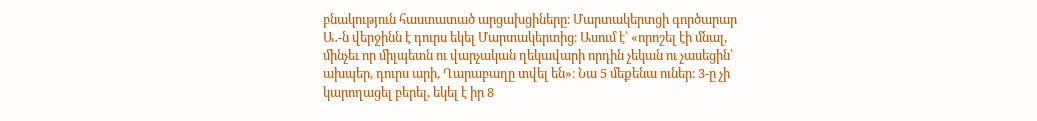բնակություն հաստատած արցախցիները։ Մարտակերտցի գործարար Ա․-ն վերջինն է դուրս եկել Մարտակերտից։ Ասում է՝ «որոշել էի մնալ, մինչեւ որ միլպետն ու վարչական ղեկավարի որդին չեկան ու չասեցին՝ ախպեր, դուրս արի, Ղարաբաղը տվել են»։ Նա 5 մեքենա ուներ։ 3-ը չի կարողացել բերել, եկել է իր 8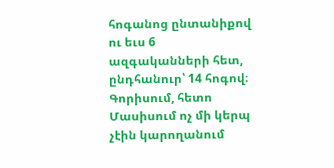հոգանոց ընտանիքով ու եւս 6 ազգականների հետ, ընդհանուր՝ 14 հոգով։ Գորիսում, հետո Մասիսում ոչ մի կերպ չէին կարողանում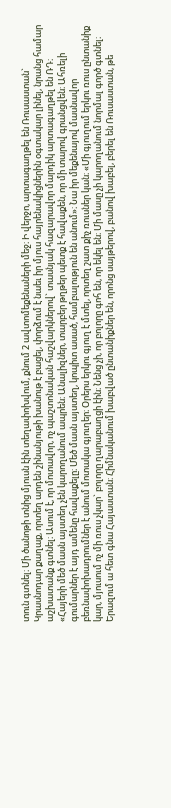տուն գտնել։ Մի ծանոթի տնից մյուսն էին տեղափոխվում, քնում 2 ավտոմեքենաների մեջ։ Ի վերջո, արտագաղթել են Ռուսաստան` Կրասնոդար քաղաք, որտեղ արդեն շինանյութի խանութ է բացել, փորձում է նաեւ իր մյուս հայրենակիցներին օգտակար լինել, նրանց համար աշխատանք գտնել։ Ասում է, որ մոտավոր, ոչ պաշտոնական հաշվարկներով` տասնյակ հազարավոր մարդիկ արտագաղթել են ՌԴ։ «Հայերի մեծ մասն այստեղ չեն կարողանում ապրեն։ Անալիզներ, տարբեր թղթեր պետք է հավաքեն, որ մի տարով գրանցվեն։ Ահռելի գումարներ է այդ ամենը հավաքելը։ Մեծ մասն այստեղ, կոպիտ ասած, համբալություն են անում»։ Նա իր մեքենայով մասնավոր բեռնափոխադրումներ է անում մոտակա գյուղեր։ Օրերս երկու գյուղ է մտել, որտեղ շատ քիչ ռուսներ կան։ «Մի գյուղում երկու ռուս ընտանիք կար, մյուսում ոչ մի ռուս չկար` բոլորը ղարաբաղցի էին։ Նենց չի, որ բոլորը գոհ են, որ եկել են։ Մի մասը չի կարողանում նորմալ գործ գտնել։ Երազում ա հետ գնա Հայաստան։ Հիմնականում խաբված ընտանիքներ են, որոնց սայթերով, բանով խաբել, բերել են Ռուսաստան, թե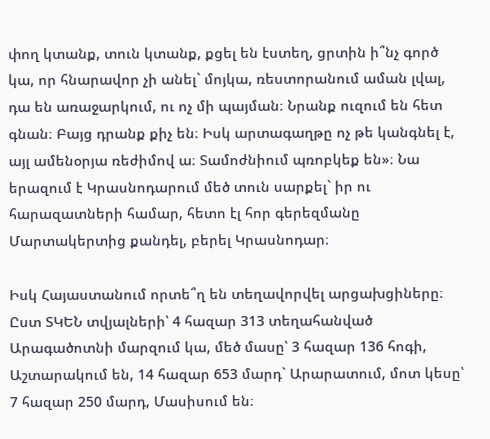փող կտանք, տուն կտանք, քցել են էստեղ, ցրտին ի՞նչ գործ կա, որ հնարավոր չի անել` մոյկա, ռեստորանում աման լվալ, դա են առաջարկում, ու ոչ մի պայման։ Նրանք ուզում են հետ գնան։ Բայց դրանք քիչ են։ Իսկ արտագաղթը ոչ թե կանգնել է, այլ ամենօրյա ռեժիմով ա։ Տամոժնիում պռոբկեք են»։ Նա երազում է Կրասնոդարում մեծ տուն սարքել` իր ու հարազատների համար, հետո էլ հոր գերեզմանը Մարտակերտից քանդել, բերել Կրասնոդար։

Իսկ Հայաստանում որտե՞ղ են տեղավորվել արցախցիները։ Ըստ ՏԿԵՆ տվյալների՝ 4 հազար 313 տեղահանված Արագածոտնի մարզում կա, մեծ մասը՝ 3 հազար 136 հոգի, Աշտարակում են, 14 հազար 653 մարդ` Արարատում, մոտ կեսը՝ 7 հազար 250 մարդ, Մասիսում են։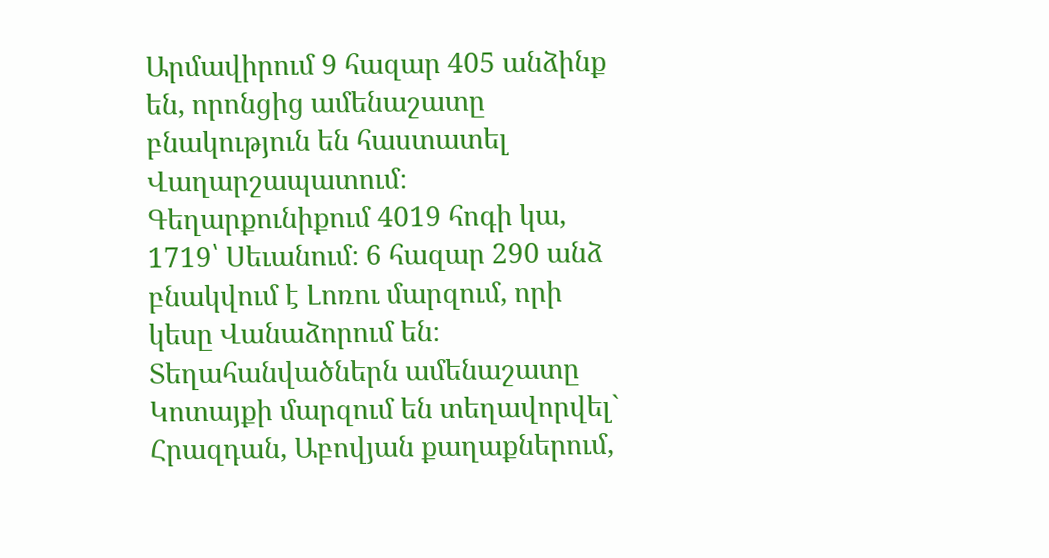Արմավիրում 9 հազար 405 անձինք են, որոնցից ամենաշատը բնակություն են հաստատել Վաղարշապատում։ Գեղարքունիքում 4019 հոգի կա, 1719՝ Սեւանում։ 6 հազար 290 անձ բնակվում է Լոռու մարզում, որի կեսը Վանաձորում են։ Տեղահանվածներն ամենաշատը Կոտայքի մարզում են տեղավորվել` Հրազդան, Աբովյան քաղաքներում,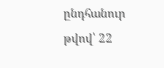ընդհանուր թվով՝ 22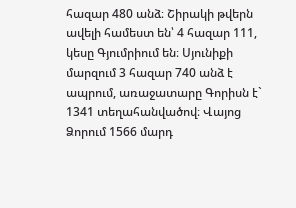հազար 480 անձ։ Շիրակի թվերն ավելի համեստ են՝ 4 հազար 111, կեսը Գյումրիում են։ Սյունիքի մարզում 3 հազար 740 անձ է ապրում, առաջատարը Գորիսն է` 1341 տեղահանվածով։ Վայոց Ձորում 1566 մարդ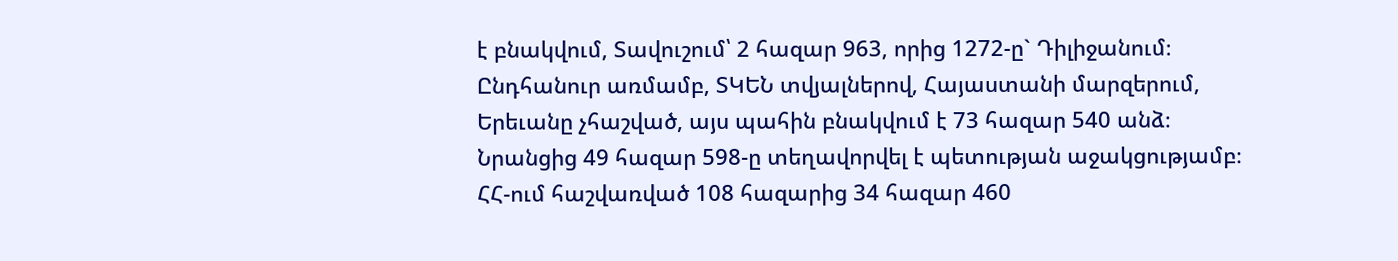է բնակվում, Տավուշում՝ 2 հազար 963, որից 1272-ը` Դիլիջանում։ Ընդհանուր առմամբ, ՏԿԵՆ տվյալներով, Հայաստանի մարզերում, Երեւանը չհաշված, այս պահին բնակվում է 73 հազար 540 անձ։ Նրանցից 49 հազար 598-ը տեղավորվել է պետության աջակցությամբ։ ՀՀ-ում հաշվառված 108 հազարից 34 հազար 460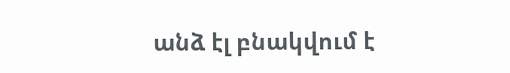անձ էլ բնակվում է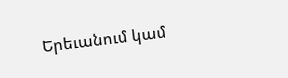Երեւանում կամ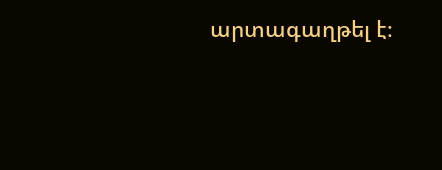արտագաղթել է։